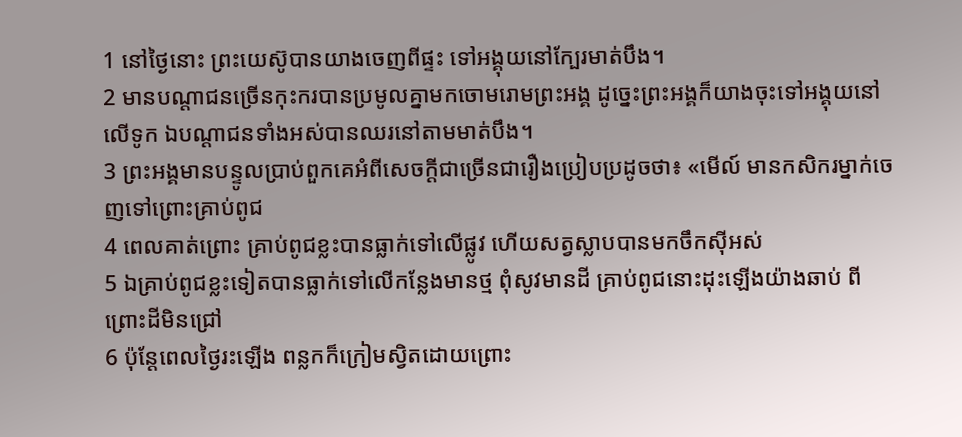1 នៅថ្ងៃនោះ ព្រះយេស៊ូបានយាងចេញពីផ្ទះ ទៅអង្គុយនៅក្បែរមាត់បឹង។
2 មានបណ្ដាជនច្រើនកុះករបានប្រមូលគ្នាមកចោមរោមព្រះអង្គ ដូច្នេះព្រះអង្គក៏យាងចុះទៅអង្គុយនៅលើទូក ឯបណ្ដាជនទាំងអស់បានឈរនៅតាមមាត់បឹង។
3 ព្រះអង្គមានបន្ទូលប្រាប់ពួកគេអំពីសេចក្ដីជាច្រើនជារឿងប្រៀបប្រដូចថា៖ «មើល៍ មានកសិករម្នាក់ចេញទៅព្រោះគ្រាប់ពូជ
4 ពេលគាត់ព្រោះ គ្រាប់ពូជខ្លះបានធ្លាក់ទៅលើផ្លូវ ហើយសត្វស្លាបបានមកចឹកស៊ីអស់
5 ឯគ្រាប់ពូជខ្លះទៀតបានធ្លាក់ទៅលើកន្លែងមានថ្ម ពុំសូវមានដី គ្រាប់ពូជនោះដុះឡើងយ៉ាងឆាប់ ពីព្រោះដីមិនជ្រៅ
6 ប៉ុន្ដែពេលថ្ងៃរះឡើង ពន្លកក៏ក្រៀមស្វិតដោយព្រោះ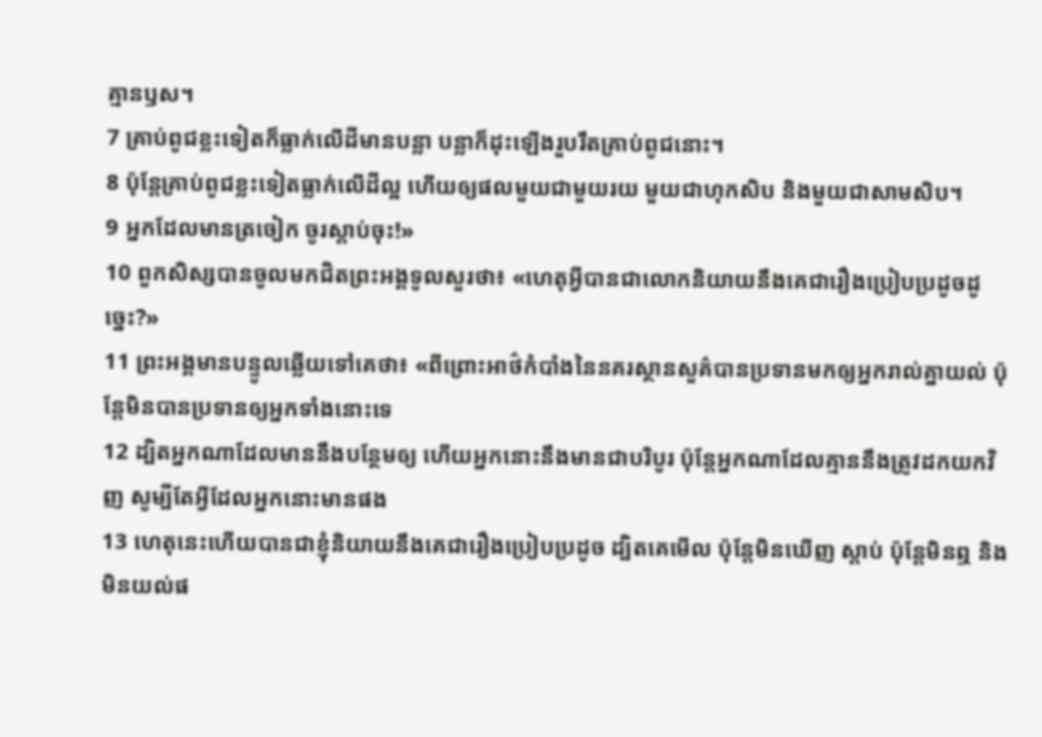គ្មានឫស។
7 គ្រាប់ពូជខ្លះទៀតក៏ធ្លាក់លើដីមានបន្លា បន្លាក៏ដុះឡើងរួបរឹតគ្រាប់ពូជនោះ។
8 ប៉ុន្ដែគ្រាប់ពូជខ្លះទៀតធ្លាក់លើដីល្អ ហើយឲ្យផលមួយជាមួយរយ មួយជាហុកសិប និងមួយជាសាមសិប។
9 អ្នកដែលមានត្រចៀក ចូរស្ដាប់ចុះ!»
10 ពួកសិស្សបានចូលមកជិតព្រះអង្គទូលសួរថា៖ «ហេតុអ្វីបានជាលោកនិយាយនឹងគេជារឿងប្រៀបប្រដូចដូច្នេះ?»
11 ព្រះអង្គមានបន្ទូលឆ្លើយទៅគេថា៖ «ពីព្រោះអាថ៌កំបាំងនៃនគរស្ថានសួគ៌បានប្រទានមកឲ្យអ្នករាល់គ្នាយល់ ប៉ុន្ដែមិនបានប្រទានឲ្យអ្នកទាំងនោះទេ
12 ដ្បិតអ្នកណាដែលមាននឹងបន្ថែមឲ្យ ហើយអ្នកនោះនឹងមានជាបរិបូរ ប៉ុន្ដែអ្នកណាដែលគ្មាននឹងត្រូវដកយកវិញ សូម្បីតែអ្វីដែលអ្នកនោះមានផង
13 ហេតុនេះហើយបានជាខ្ញុំនិយាយនឹងគេជារឿងប្រៀបប្រដូច ដ្បិតគេមើល ប៉ុន្ដែមិនឃើញ ស្ដាប់ ប៉ុន្ដែមិនឮ និងមិនយល់ផ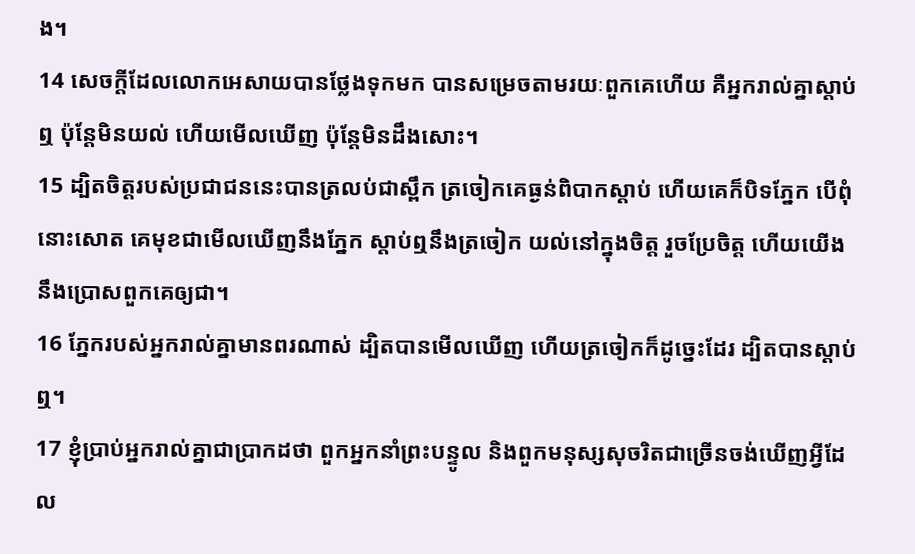ង។
14 សេចក្ដីដែលលោកអេសាយបានថ្លែងទុកមក បានសម្រេចតាមរយៈពួកគេហើយ គឺអ្នករាល់គ្នាស្ដាប់ឮ ប៉ុន្ដែមិនយល់ ហើយមើលឃើញ ប៉ុន្ដែមិនដឹងសោះ។
15 ដ្បិតចិត្ដរបស់ប្រជាជននេះបានត្រលប់ជាស្ពឹក ត្រចៀកគេធ្ងន់ពិបាកស្ដាប់ ហើយគេក៏បិទភ្នែក បើពុំនោះសោត គេមុខជាមើលឃើញនឹងភ្នែក ស្ដាប់ឮនឹងត្រចៀក យល់នៅក្នុងចិត្ដ រួចប្រែចិត្ដ ហើយយើងនឹងប្រោសពួកគេឲ្យជា។
16 ភ្នែករបស់អ្នករាល់គ្នាមានពរណាស់ ដ្បិតបានមើលឃើញ ហើយត្រចៀកក៏ដូច្នេះដែរ ដ្បិតបានស្ដាប់ឮ។
17 ខ្ញុំប្រាប់អ្នករាល់គ្នាជាប្រាកដថា ពួកអ្នកនាំព្រះបន្ទូល និងពួកមនុស្សសុចរិតជាច្រើនចង់ឃើញអ្វីដែល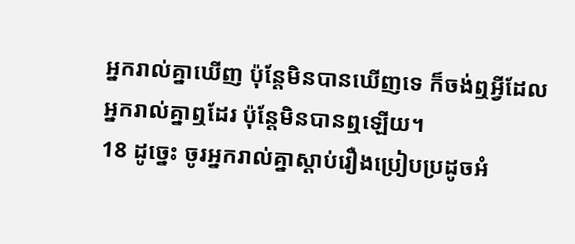អ្នករាល់គ្នាឃើញ ប៉ុន្ដែមិនបានឃើញទេ ក៏ចង់ឮអ្វីដែលអ្នករាល់គ្នាឮដែរ ប៉ុន្ដែមិនបានឮឡើយ។
18 ដូច្នេះ ចូរអ្នករាល់គ្នាស្ដាប់រឿងប្រៀបប្រដូចអំ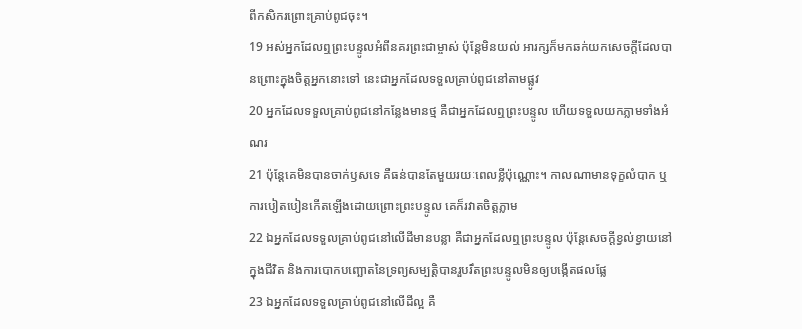ពីកសិករព្រោះគ្រាប់ពូជចុះ។
19 អស់អ្នកដែលឮព្រះបន្ទូលអំពីនគរព្រះជាម្ចាស់ ប៉ុន្ដែមិនយល់ អារក្សក៏មកឆក់យកសេចក្ដីដែលបានព្រោះក្នុងចិត្ដអ្នកនោះទៅ នេះជាអ្នកដែលទទួលគ្រាប់ពូជនៅតាមផ្លូវ
20 អ្នកដែលទទួលគ្រាប់ពូជនៅកន្លែងមានថ្ម គឺជាអ្នកដែលឮព្រះបន្ទូល ហើយទទួលយកភ្លាមទាំងអំណរ
21 ប៉ុន្ដែគេមិនបានចាក់ឫសទេ គឺធន់បានតែមួយរយៈពេលខ្លីប៉ុណ្ណោះ។ កាលណាមានទុក្ខលំបាក ឬការបៀតបៀនកើតឡើងដោយព្រោះព្រះបន្ទូល គេក៏រវាតចិត្ដភ្លាម
22 ឯអ្នកដែលទទួលគ្រាប់ពូជនៅលើដីមានបន្លា គឺជាអ្នកដែលឮព្រះបន្ទូល ប៉ុន្ដែសេចក្ដីខ្វល់ខ្វាយនៅក្នុងជីវិត និងការបោកបញ្ឆោតនៃទ្រព្យសម្បត្ដិបានរួបរឹតព្រះបន្ទូលមិនឲ្យបង្កើតផលផ្លែ
23 ឯអ្នកដែលទទួលគ្រាប់ពូជនៅលើដីល្អ គឺ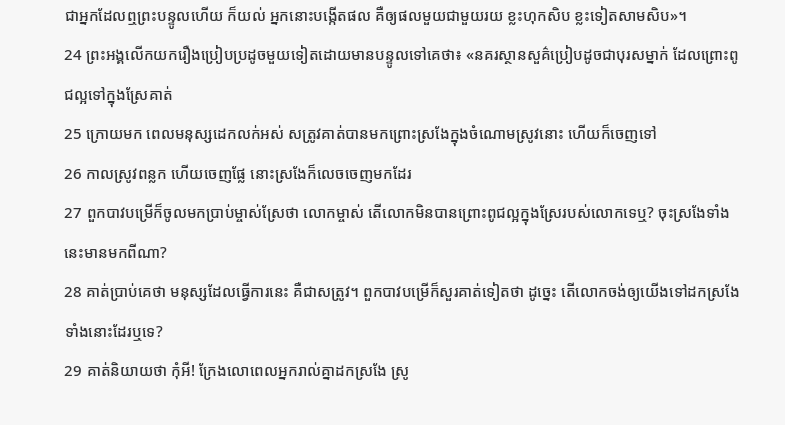ជាអ្នកដែលឮព្រះបន្ទូលហើយ ក៏យល់ អ្នកនោះបង្កើតផល គឺឲ្យផលមួយជាមួយរយ ខ្លះហុកសិប ខ្លះទៀតសាមសិប»។
24 ព្រះអង្គលើកយករឿងប្រៀបប្រដូចមួយទៀតដោយមានបន្ទូលទៅគេថា៖ «នគរស្ថានសួគ៌ប្រៀបដូចជាបុរសម្នាក់ ដែលព្រោះពូជល្អទៅក្នុងស្រែគាត់
25 ក្រោយមក ពេលមនុស្សដេកលក់អស់ សត្រូវគាត់បានមកព្រោះស្រងែក្នុងចំណោមស្រូវនោះ ហើយក៏ចេញទៅ
26 កាលស្រូវពន្លក ហើយចេញផ្លែ នោះស្រងែក៏លេចចេញមកដែរ
27 ពួកបាវបម្រើក៏ចូលមកប្រាប់ម្ចាស់ស្រែថា លោកម្ចាស់ តើលោកមិនបានព្រោះពូជល្អក្នុងស្រែរបស់លោកទេឬ? ចុះស្រងែទាំងនេះមានមកពីណា?
28 គាត់ប្រាប់គេថា មនុស្សដែលធ្វើការនេះ គឺជាសត្រូវ។ ពួកបាវបម្រើក៏សួរគាត់ទៀតថា ដូច្នេះ តើលោកចង់ឲ្យយើងទៅដកស្រងែទាំងនោះដែរឬទេ?
29 គាត់និយាយថា កុំអី! ក្រែងលោពេលអ្នករាល់គ្នាដកស្រងែ ស្រូ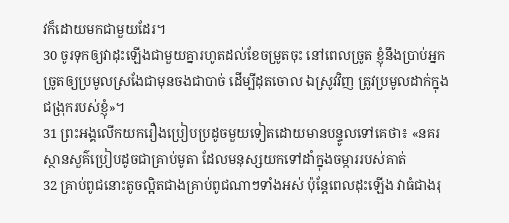វក៏ដោយមកជាមួយដែរ។
30 ចូរទុកឲ្យវាដុះឡើងជាមួយគ្នារហូតដល់ខែចម្រូតចុះ នៅពេលច្រូត ខ្ញុំនឹងប្រាប់អ្នកច្រូតឲ្យប្រមូលស្រងែជាមុនចងជាបាច់ ដើម្បីដុតចោល ឯស្រូវវិញ ត្រូវប្រមូលដាក់ក្នុងជង្រុករបស់ខ្ញុំ»។
31 ព្រះអង្គលើកយករឿងប្រៀបប្រដូចមួយទៀតដោយមានបន្ទូលទៅគេថា៖ «នគរស្ថានសួគ៌ប្រៀបដូចជាគ្រាប់មូតា ដែលមនុស្សយកទៅដាំក្នុងចម្ការរបស់គាត់
32 គ្រាប់ពូជនោះតូចល្អិតជាងគ្រាប់ពូជណាៗទាំងអស់ ប៉ុន្ដែពេលដុះឡើង វាធំជាងរុ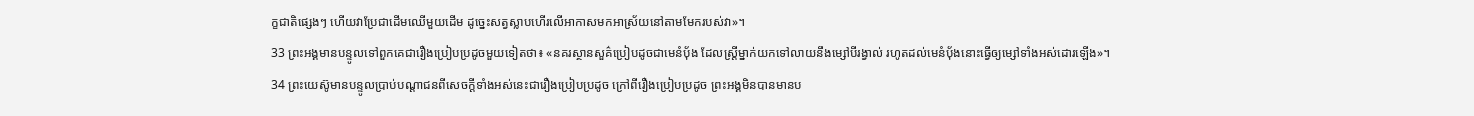ក្ខជាតិផ្សេងៗ ហើយវាប្រែជាដើមឈើមួយដើម ដូច្នេះសត្វស្លាបហើរលើអាកាសមកអាស្រ័យនៅតាមមែករបស់វា»។
33 ព្រះអង្គមានបន្ទូលទៅពួកគេជារឿងប្រៀបប្រដូចមួយទៀតថា៖ «នគរស្ថានសួគ៌ប្រៀបដូចជាមេនំប៉័ង ដែលស្ដ្រីម្នាក់យកទៅលាយនឹងម្សៅបីរង្វាល់ រហូតដល់មេនំប៉័ងនោះធ្វើឲ្យម្សៅទាំងអស់ដោរឡើង»។
34 ព្រះយេស៊ូមានបន្ទូលប្រាប់បណ្ដាជនពីសេចក្ដីទាំងអស់នេះជារឿងប្រៀបប្រដូច ក្រៅពីរឿងប្រៀបប្រដូច ព្រះអង្គមិនបានមានប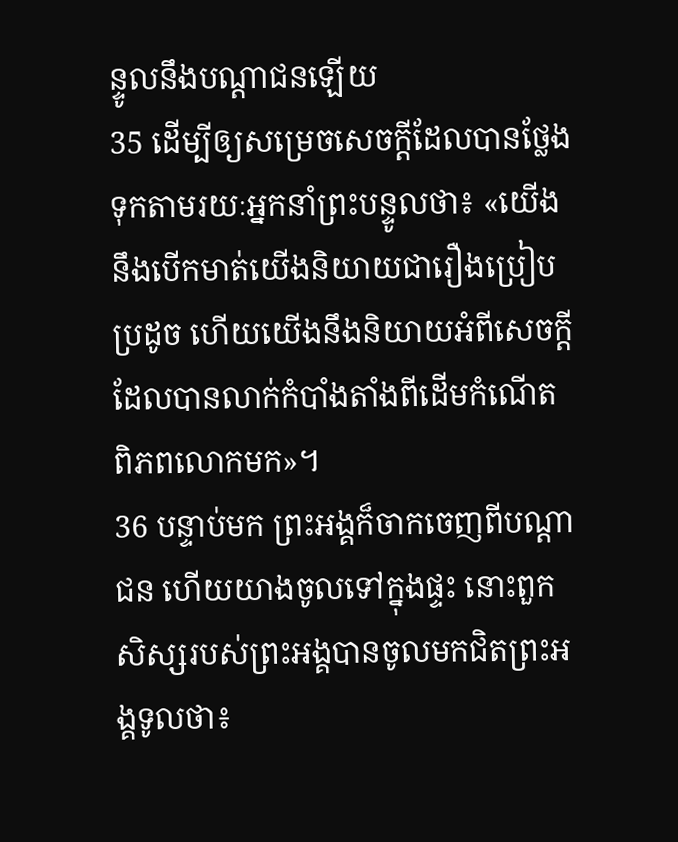ន្ទូលនឹងបណ្ដាជនឡើយ
35 ដើម្បីឲ្យសម្រេចសេចក្ដីដែលបានថ្លែងទុកតាមរយៈអ្នកនាំព្រះបន្ទូលថា៖ «យើងនឹងបើកមាត់យើងនិយាយជារឿងប្រៀបប្រដូច ហើយយើងនឹងនិយាយអំពីសេចក្ដីដែលបានលាក់កំបាំងតាំងពីដើមកំណើតពិភពលោកមក»។
36 បន្ទាប់មក ព្រះអង្គក៏ចាកចេញពីបណ្ដាជន ហើយយាងចូលទៅក្នុងផ្ទះ នោះពួកសិស្សរបស់ព្រះអង្គបានចូលមកជិតព្រះអង្គទូលថា៖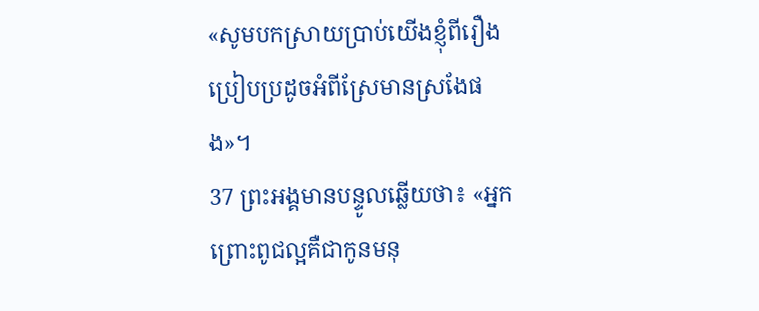«សូមបកស្រាយប្រាប់យើងខ្ញុំពីរឿងប្រៀបប្រដូចអំពីស្រែមានស្រងែផង»។
37 ព្រះអង្គមានបន្ទូលឆ្លើយថា៖ «អ្នកព្រោះពូជល្អគឺជាកូនមនុ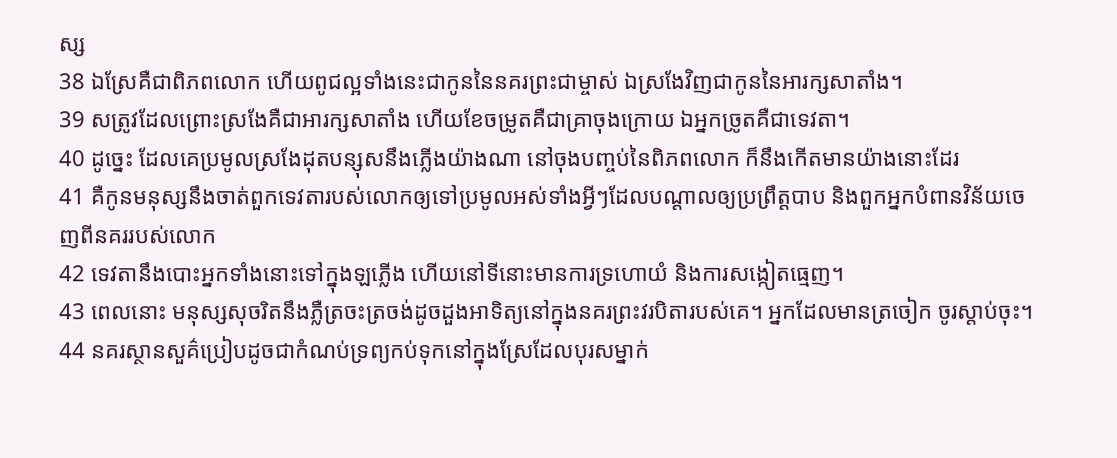ស្ស
38 ឯស្រែគឺជាពិភពលោក ហើយពូជល្អទាំងនេះជាកូននៃនគរព្រះជាម្ចាស់ ឯស្រងែវិញជាកូននៃអារក្សសាតាំង។
39 សត្រូវដែលព្រោះស្រងែគឺជាអារក្សសាតាំង ហើយខែចម្រូតគឺជាគ្រាចុងក្រោយ ឯអ្នកច្រូតគឺជាទេវតា។
40 ដូច្នេះ ដែលគេប្រមូលស្រងែដុតបន្សុសនឹងភ្លើងយ៉ាងណា នៅចុងបញ្ចប់នៃពិភពលោក ក៏នឹងកើតមានយ៉ាងនោះដែរ
41 គឺកូនមនុស្សនឹងចាត់ពួកទេវតារបស់លោកឲ្យទៅប្រមូលអស់ទាំងអ្វីៗដែលបណ្ដាលឲ្យប្រព្រឹត្ដបាប និងពួកអ្នកបំពានវិន័យចេញពីនគររបស់លោក
42 ទេវតានឹងបោះអ្នកទាំងនោះទៅក្នុងឡភ្លើង ហើយនៅទីនោះមានការទ្រហោយំ និងការសង្កៀតធ្មេញ។
43 ពេលនោះ មនុស្សសុចរិតនឹងភ្លឺត្រចះត្រចង់ដូចដួងអាទិត្យនៅក្នុងនគរព្រះវរបិតារបស់គេ។ អ្នកដែលមានត្រចៀក ចូរស្ដាប់ចុះ។
44 នគរស្ថានសួគ៌ប្រៀបដូចជាកំណប់ទ្រព្យកប់ទុកនៅក្នុងស្រែដែលបុរសម្នាក់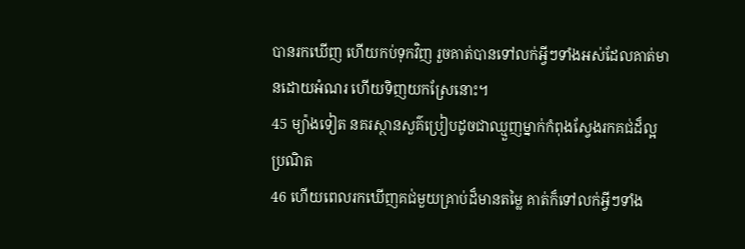បានរកឃើញ ហើយកប់ទុកវិញ រួចគាត់បានទៅលក់អ្វីៗទាំងអស់ដែលគាត់មានដោយអំណរ ហើយទិញយកស្រែនោះ។
45 ម្យ៉ាងទៀត នគរស្ថានសួគ៌ប្រៀបដូចជាឈ្មួញម្នាក់កំពុងស្វែងរកគជ់ដ៏ល្អប្រណិត
46 ហើយពេលរកឃើញគជ់មួយគ្រាប់ដ៏មានតម្លៃ គាត់ក៏ទៅលក់អ្វីៗទាំង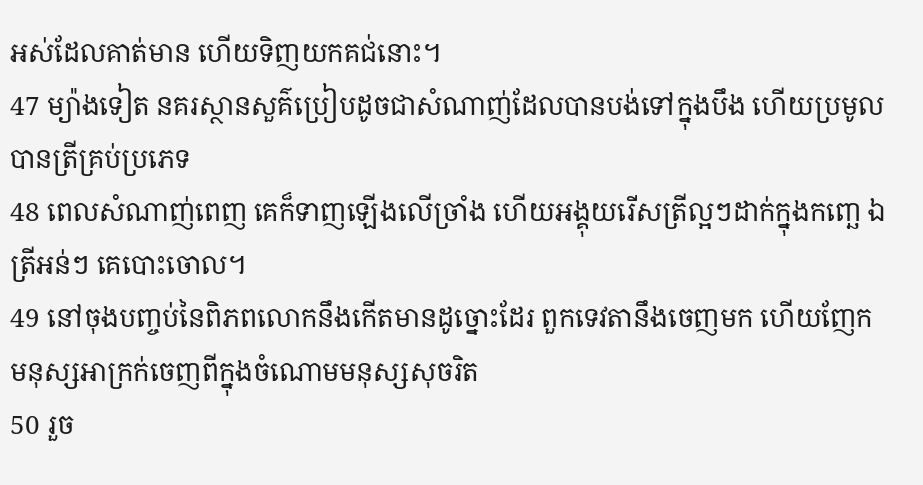អស់ដែលគាត់មាន ហើយទិញយកគជ់នោះ។
47 ម្យ៉ាងទៀត នគរស្ថានសួគ៌ប្រៀបដូចជាសំណាញ់ដែលបានបង់ទៅក្នុងបឹង ហើយប្រមូលបានត្រីគ្រប់ប្រភេទ
48 ពេលសំណាញ់ពេញ គេក៏ទាញឡើងលើច្រាំង ហើយអង្គុយរើសត្រីល្អៗដាក់ក្នុងកញ្ឆេ ឯត្រីអន់ៗ គេបោះចោល។
49 នៅចុងបញ្ចប់នៃពិភពលោកនឹងកើតមានដូច្នោះដែរ ពួកទេវតានឹងចេញមក ហើយញែកមនុស្សអាក្រក់ចេញពីក្នុងចំណោមមនុស្សសុចរិត
50 រួច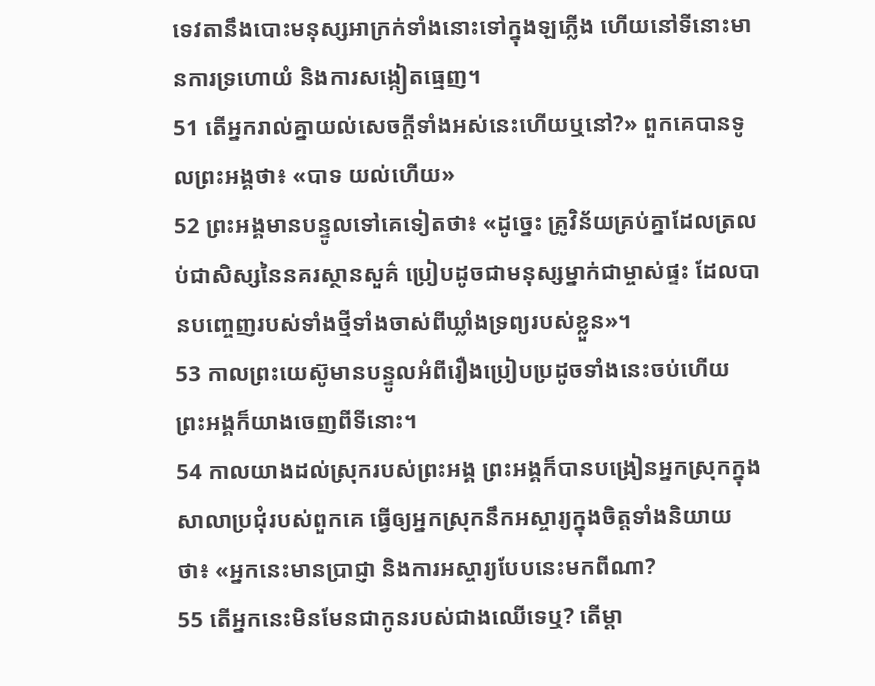ទេវតានឹងបោះមនុស្សអាក្រក់ទាំងនោះទៅក្នុងឡភ្លើង ហើយនៅទីនោះមានការទ្រហោយំ និងការសង្កៀតធ្មេញ។
51 តើអ្នករាល់គ្នាយល់សេចក្ដីទាំងអស់នេះហើយឬនៅ?» ពួកគេបានទូលព្រះអង្គថា៖ «បាទ យល់ហើយ»
52 ព្រះអង្គមានបន្ទូលទៅគេទៀតថា៖ «ដូច្នេះ គ្រូវិន័យគ្រប់គ្នាដែលត្រលប់ជាសិស្សនៃនគរស្ថានសួគ៌ ប្រៀបដូចជាមនុស្សម្នាក់ជាម្ចាស់ផ្ទះ ដែលបានបញ្ចេញរបស់ទាំងថ្មីទាំងចាស់ពីឃ្លាំងទ្រព្យរបស់ខ្លួន»។
53 កាលព្រះយេស៊ូមានបន្ទូលអំពីរឿងប្រៀបប្រដូចទាំងនេះចប់ហើយ ព្រះអង្គក៏យាងចេញពីទីនោះ។
54 កាលយាងដល់ស្រុករបស់ព្រះអង្គ ព្រះអង្គក៏បានបង្រៀនអ្នកស្រុកក្នុងសាលាប្រជុំរបស់ពួកគេ ធ្វើឲ្យអ្នកស្រុកនឹកអស្ចារ្យក្នុងចិត្ដទាំងនិយាយថា៖ «អ្នកនេះមានប្រាជ្ញា និងការអស្ចារ្យបែបនេះមកពីណា?
55 តើអ្នកនេះមិនមែនជាកូនរបស់ជាងឈើទេឬ? តើម្ដា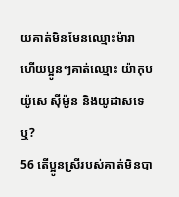យគាត់មិនមែនឈ្មោះម៉ារា ហើយប្អូនៗគាត់ឈ្មោះ យ៉ាកុប យ៉ូសេ ស៊ីម៉ូន និងយូដាសទេឬ?
56 តើប្អូនស្រីរបស់គាត់មិនបា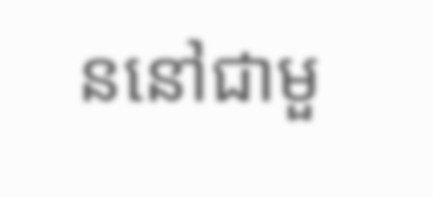ននៅជាមួ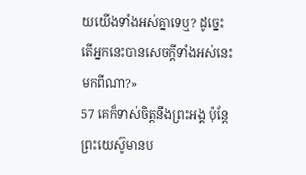យយើងទាំងអស់គ្នាទេឬ? ដូច្នេះ តើអ្នកនេះបានសេចក្ដីទាំងអស់នេះមកពីណា?»
57 គេក៏ទាស់ចិត្ដនឹងព្រះអង្គ ប៉ុន្ដែព្រះយេស៊ូមានប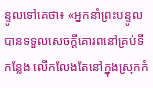ន្ទូលទៅគេថា៖ «អ្នកនាំព្រះបន្ទូលបានទទួលសេចក្ដីគោរពនៅគ្រប់ទីកន្លែង លើកលែងតែនៅក្នុងស្រុកកំ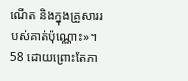ណើត និងក្នុងគ្រួសាររបស់គាត់ប៉ុណ្ណោះ»។
58 ដោយព្រោះតែភា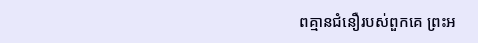ពគ្មានជំនឿរបស់ពួកគេ ព្រះអ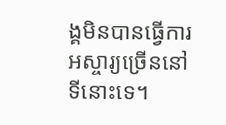ង្គមិនបានធ្វើការអស្ចារ្យច្រើននៅទីនោះទេ។